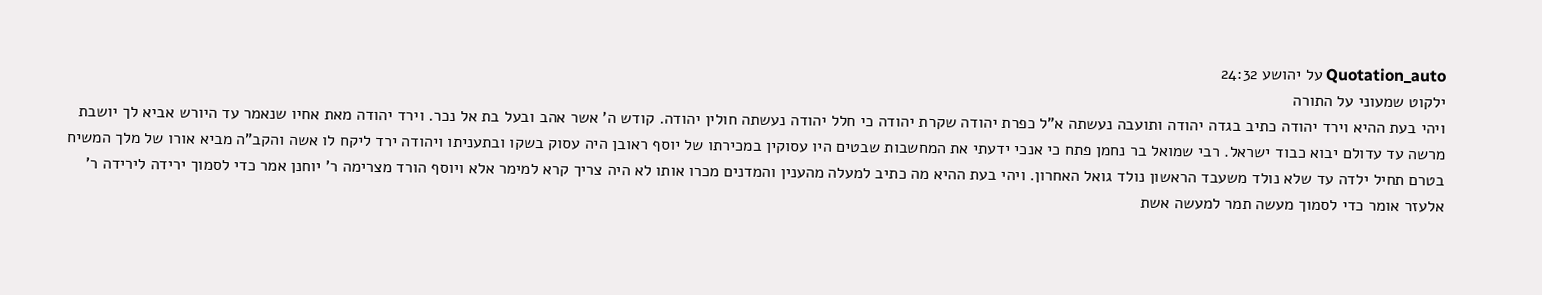Quotation_auto על יהושע 24:32
ילקוט שמעוני על התורה
ויהי בעת ההיא וירד יהודה כתיב בגדה יהודה ותועבה נעשתה א"ל כפרת יהודה שקרת יהודה כי חלל יהודה נעשתה חולין יהודה. קודש ה' אשר אהב ובעל בת אל נכר. וירד יהודה מאת אחיו שנאמר עד היורש אביא לך יושבת מרשה עד עדולם יבוא כבוד ישראל. רבי שמואל בר נחמן פתח כי אנכי ידעתי את המחשבות שבטים היו עסוקין במכירתו של יוסף ראובן היה עסוק בשקו ובתעניתו ויהודה ירד ליקח לו אשה והקב"ה מביא אורו של מלך המשיח בטרם תחיל ילדה עד שלא נולד משעבד הראשון נולד גואל האחרון. ויהי בעת ההיא מה כתיב למעלה מהענין והמדנים מכרו אותו לא היה צריך קרא למימר אלא ויוסף הורד מצרימה ר' יוחנן אמר כדי לסמוך ירידה לירידה ר' אלעזר אומר כדי לסמוך מעשה תמר למעשה אשת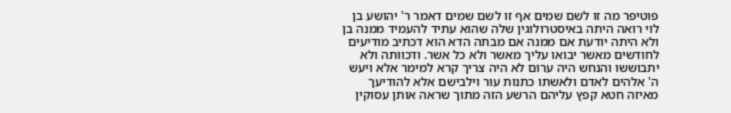פוטיפר מה זו לשם שמים אף זו לשם שמים דאמר ר' יהושע בן לוי רואה היתה באיסטרולוגין שלה שהוא עתיד להעמיד ממנה בן ולא היתה יודעת אם ממנה אם מבתה הדא הוא דכתיב מודיעים לחודשים מאשר יבואו עליך מאשר ולא כל אשר. ודכוותה ולא יתבוששו והנחש היה ערום לא היה צריך קרא למימר אלא ויעש ה' אלהים לאדם ולאשתו כתנות עור וילבישם אלא להודיעך מאיזה חטא קפץ עליהם הרשע הזה מתוך שראה אותן עסוקין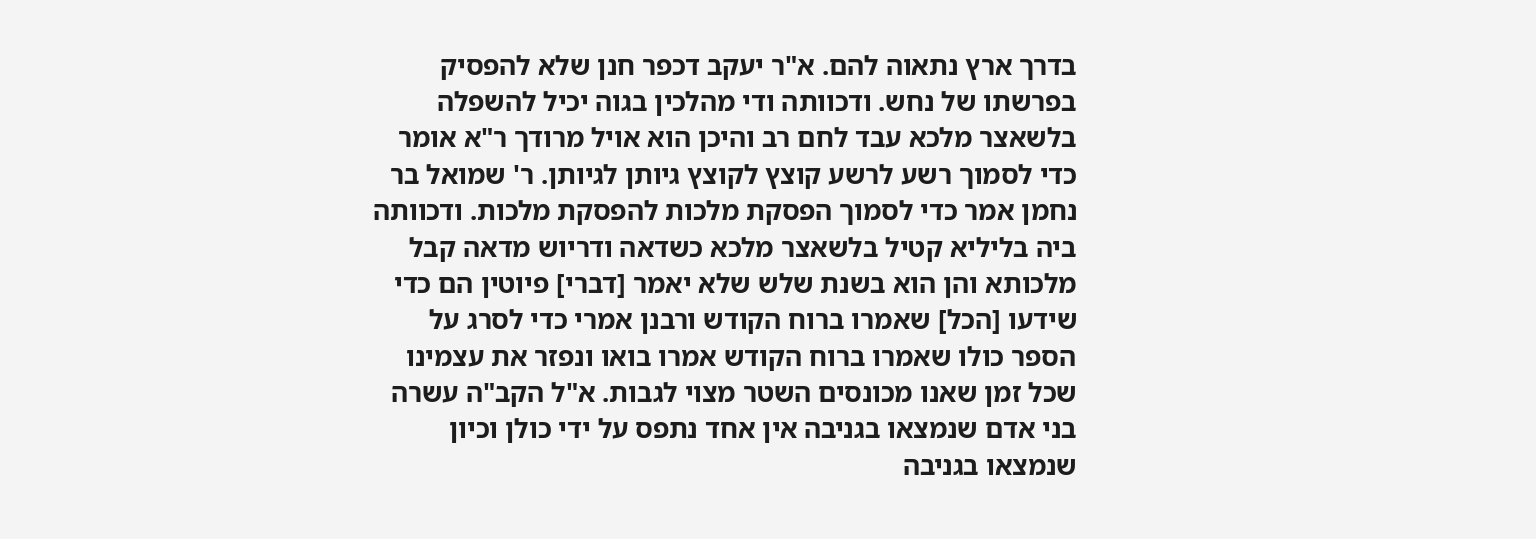בדרך ארץ נתאוה להם. א"ר יעקב דכפר חנן שלא להפסיק בפרשתו של נחש. ודכוותה ודי מהלכין בגוה יכיל להשפלה בלשאצר מלכא עבד לחם רב והיכן הוא אויל מרודך ר"א אומר כדי לסמוך רשע לרשע קוצץ לקוצץ גיותן לגיותן. ר' שמואל בר נחמן אמר כדי לסמוך הפסקת מלכות להפסקת מלכות. ודכוותה ביה בליליא קטיל בלשאצר מלכא כשדאה ודריוש מדאה קבל מלכותא והן הוא בשנת שלש שלא יאמר [דברי] פיוטין הם כדי שידעו [הכל] שאמרו ברוח הקודש ורבנן אמרי כדי לסרג על הספר כולו שאמרו ברוח הקודש אמרו בואו ונפזר את עצמינו שכל זמן שאנו מכונסים השטר מצוי לגבות. א"ל הקב"ה עשרה בני אדם שנמצאו בגניבה אין אחד נתפס על ידי כולן וכיון שנמצאו בגניבה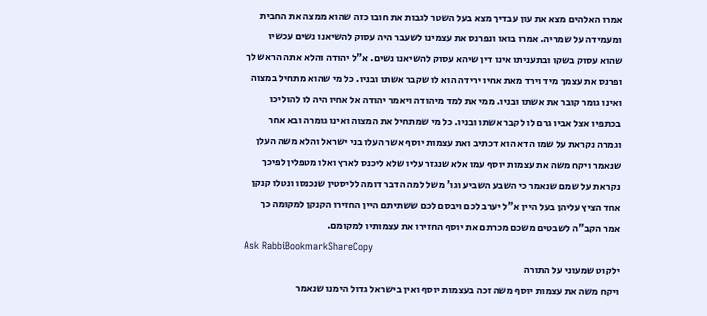אמרו האלהים מצא את עון עבדיך מצא בעל השטר לגבות את חובו כזה שהוא ממצה את החבית ומעמידה על שמריה. אמרו בואו ונפרנס את עצמינו לשעבר היה עסוק להשיאנו נשים עכשיו שהוא עסוק בשקו ובתעניתו אינו דין שיהא עסוק להשיאנו נשים. א"ל יהודה והלא אתה הראש לך ופרנס את עצמך מיד וירד מאת אחיו ירידה הוא לו שקבר אשתו ובניו. כל מי שהוא מתחיל במצוה ואינו גומר קובר את אשתו ובניו. ממי את למד מיהודה ויאמר יהודה אל אחיו היה לו להוליכו בכתפיו אצל אביו גרם לו לקבר אשתו ובניו. כל מי שמתחיל את המצוה ואינו גומרה ובא אחר וגמרה נקראת על שמו הדא הוא דכתיב ואת עצמות יוסף אשר העלו בני ישראל והלא משה העלן שנאמר ויקח משה את עצמות יוסף עמו אלא שנגזר עליו שלא ליכנס לארץ ואלו מטפלין לפיכך נקראת על שמם שנאמר כי השבע השביע וגו' משל למה הדבר דומה לליסטין שנכנסו ונטלו קנקן אחד הציץ עליהן בעל היין א"ל יערב לכם ויבסם לכם ששתיתם היין החזירו הקנקן למקומה כך אמר הקב"ה לשבטים משכם מכרתם את יוסף החזירו את עצמותיו למקומם.
Ask RabbiBookmarkShareCopy
ילקוט שמעוני על התורה
ויקח משה את עצמות יוסף משה זכה בעצמות יוסף ואין בישראל גדול הימנו שנאמר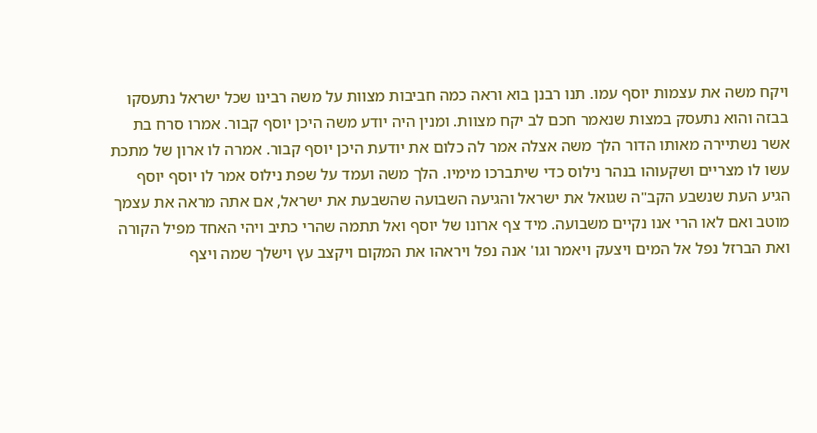ויקח משה את עצמות יוסף עמו. תנו רבנן בוא וראה כמה חביבות מצוות על משה רבינו שכל ישראל נתעסקו בבזה והוא נתעסק במצות שנאמר חכם לב יקח מצוות. ומנין היה יודע משה היכן יוסף קבור. אמרו סרח בת אשר נשתיירה מאותו הדור הלך משה אצלה אמר לה כלום את יודעת היכן יוסף קבור. אמרה לו ארון של מתכת עשו לו מצריים ושקעוהו בנהר נילוס כדי שיתברכו מימיו. הלך משה ועמד על שפת נילוס אמר לו יוסף יוסף הגיע העת שנשבע הקב"ה שגואל את ישראל והגיעה השבועה שהשבעת את ישראל, אם אתה מראה את עצמך מוטב ואם לאו הרי אנו נקיים משבועה. מיד צף ארונו של יוסף ואל תתמה שהרי כתיב ויהי האחד מפיל הקורה ואת הברזל נפל אל המים ויצעק ויאמר וגו' אנה נפל ויראהו את המקום ויקצב עץ וישלך שמה ויצף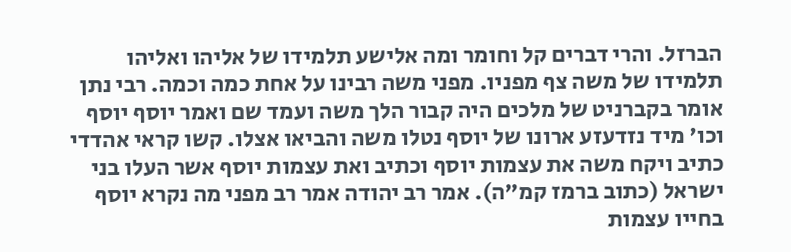הברזל. והרי דברים קל וחומר ומה אלישע תלמידו של אליהו ואליהו תלמידו של משה צף מפניו. מפני משה רבינו על אחת כמה וכמה. רבי נתן אומר בקברניט של מלכים היה קבור הלך משה ועמד שם ואמר יוסף יוסף וכו' מיד נזדעזע ארונו של יוסף נטלו משה והביאו אצלו. קשו קראי אהדדי כתיב ויקח משה את עצמות יוסף וכתיב ואת עצמות יוסף אשר העלו בני ישראל (כתוב ברמז קמ"ה). אמר רב יהודה אמר רב מפני מה נקרא יוסף בחייו עצמות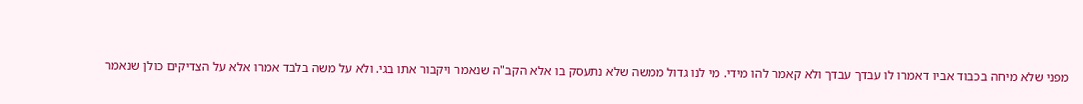מפני שלא מיחה בכבוד אביו דאמרו לו עבדך עבדך ולא קאמר להו מידי. מי לנו גדול ממשה שלא נתעסק בו אלא הקב"ה שנאמר ויקבור אתו בגי. ולא על משה בלבד אמרו אלא על הצדיקים כולן שנאמר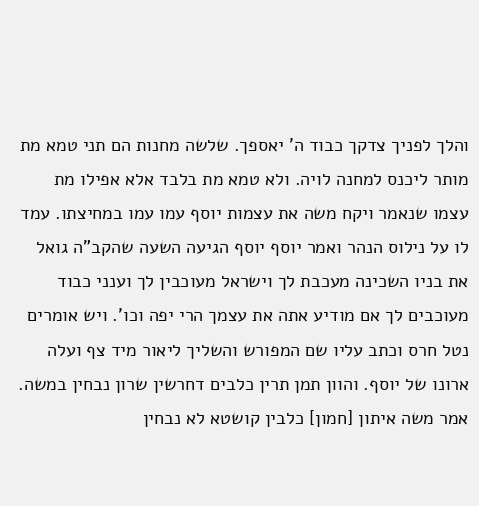והלך לפניך צדקך כבוד ה' יאספך. שלשה מחנות הם תני טמא מת מותר ליכנס למחנה לויה. ולא טמא מת בלבד אלא אפילו מת עצמו שנאמר ויקח משה את עצמות יוסף עמו עמו במחיצתו. עמד לו על נילוס הנהר ואמר יוסף יוסף הגיעה השעה שהקב"ה גואל את בניו השכינה מעכבת לך וישראל מעוכבין לך וענני כבוד מעוכבים לך אם מודיע אתה את עצמך הרי יפה וכו'. ויש אומרים נטל חרס וכתב עליו שם המפורש והשליך ליאור מיד צף ועלה ארונו של יוסף. והוון תמן תרין כלבים דחרשין שרון נבחין במשה. אמר משה איתון [חמון] כלבין קושטא לא נבחין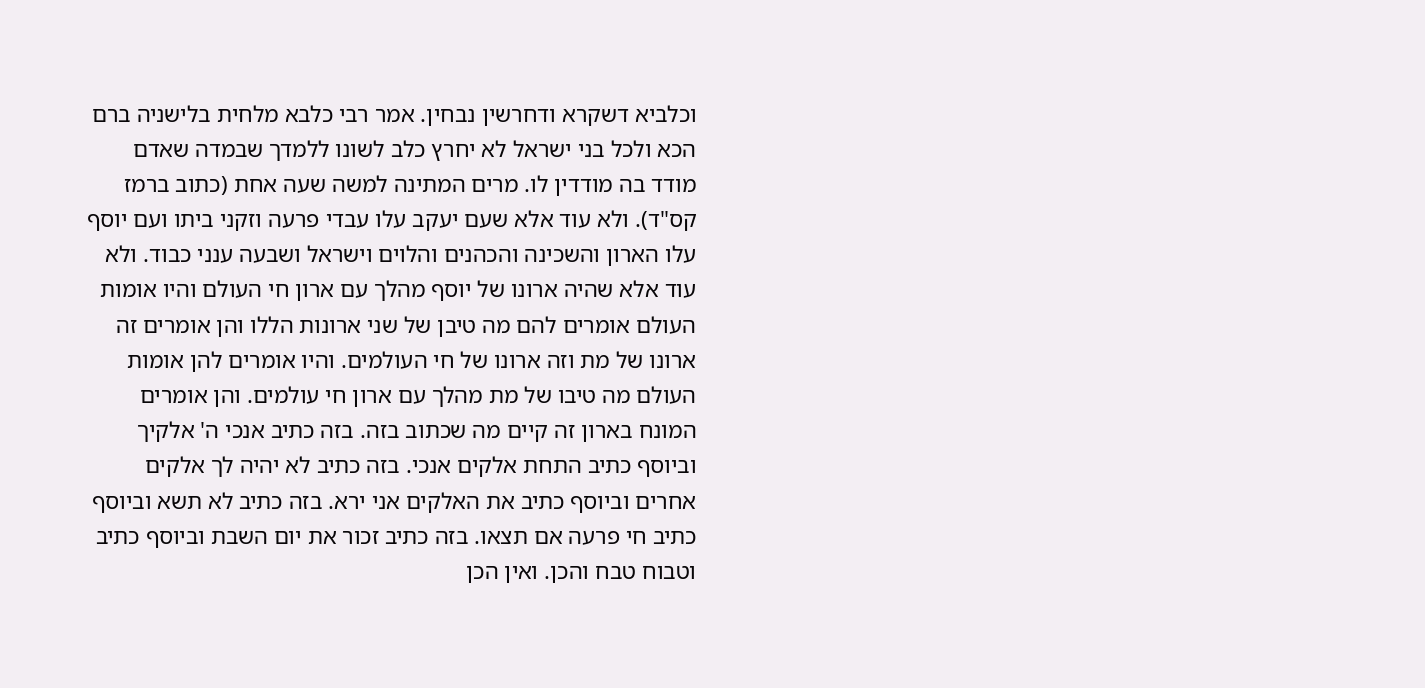וכלביא דשקרא ודחרשין נבחין. אמר רבי כלבא מלחית בלישניה ברם הכא ולכל בני ישראל לא יחרץ כלב לשונו ללמדך שבמדה שאדם מודד בה מודדין לו. מרים המתינה למשה שעה אחת (כתוב ברמז קס"ד). ולא עוד אלא שעם יעקב עלו עבדי פרעה וזקני ביתו ועם יוסף עלו הארון והשכינה והכהנים והלוים וישראל ושבעה ענני כבוד. ולא עוד אלא שהיה ארונו של יוסף מהלך עם ארון חי העולם והיו אומות העולם אומרים להם מה טיבן של שני ארונות הללו והן אומרים זה ארונו של מת וזה ארונו של חי העולמים. והיו אומרים להן אומות העולם מה טיבו של מת מהלך עם ארון חי עולמים. והן אומרים המונח בארון זה קיים מה שכתוב בזה. בזה כתיב אנכי ה' אלקיך וביוסף כתיב התחת אלקים אנכי. בזה כתיב לא יהיה לך אלקים אחרים וביוסף כתיב את האלקים אני ירא. בזה כתיב לא תשא וביוסף כתיב חי פרעה אם תצאו. בזה כתיב זכור את יום השבת וביוסף כתיב וטבוח טבח והכן. ואין הכן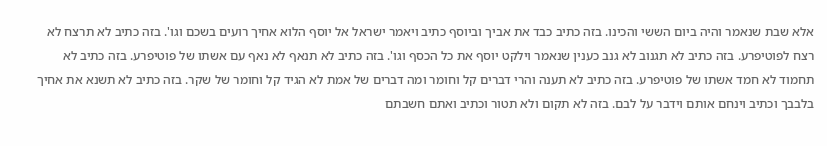אלא שבת שנאמר והיה ביום הששי והכינו. בזה כתיב כבד את אביך וביוסף כתיב ויאמר ישראל אל יוסף הלוא אחיך רועים בשכם וגו'. בזה כתיב לא תרצח לא רצח לפוטיפרע. בזה כתיב לא תגנוב לא גנב כענין שנאמר וילקט יוסף את כל הכסף וגו'. בזה כתיב לא תנאף לא נאף עם אשתו של פוטיפרע. בזה כתיב לא תחמוד לא חמד אשתו של פוטיפרע. בזה כתיב לא תענה והרי דברים קל וחומר ומה דברים של אמת לא הגיד קל וחומר של שקר. בזה כתיב לא תשנא את אחיך בלבבך וכתיב וינחם אותם וידבר על לבם. בזה לא תקום ולא תטור וכתיב ואתם חשבתם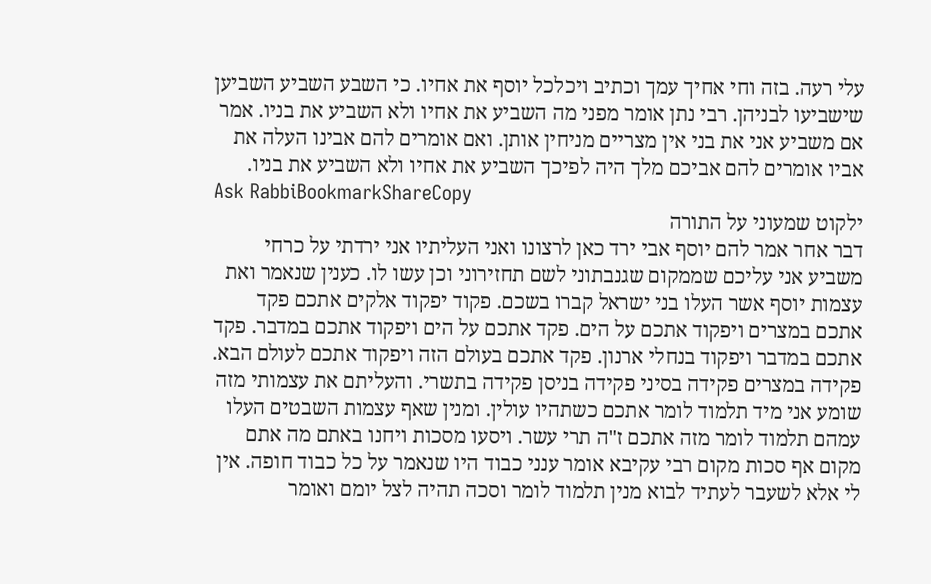עלי רעה. בזה וחי אחיך עמך וכתיב ויכלכל יוסף את אחיו. כי השבע השביע השביען שישביעו לבניהן. רבי נתן אומר מפני מה השביע את אחיו ולא השביע את בניו. אמר אם משביע אני את בני אין מצריים מניחין אותן. ואם אומרים להם אבינו העלה את אביו אומרים להם אביכם מלך היה לפיכך השביע את אחיו ולא השביע את בניו.
Ask RabbiBookmarkShareCopy
ילקוט שמעוני על התורה
דבר אחר אמר להם יוסף אבי ירד כאן לרצונו ואני העליתיו אני ירדתי על כרחי משביע אני עליכם שממקום שגנבתוני לשם תחזירוני וכן עשו לו. כענין שנאמר ואת עצמות יוסף אשר העלו בני ישראל קברו בשכם. פקוד יפקוד אלקים אתכם פקד אתכם במצרים ויפקוד אתכם על הים. פקד אתכם על הים ויפקוד אתכם במדבר. פקד אתכם במדבר ויפקוד בנחלי ארנון. פקד אתכם בעולם הזה ויפקוד אתכם לעולם הבא. פקידה במצרים פקידה בסיני פקידה בניסן פקידה בתשרי. והעליתם את עצמותי מזה שומע אני מיד תלמוד לומר אתכם כשתהיו עולין. ומנין שאף עצמות השבטים העלו עמהם תלמוד לומר מזה אתכם ז"ה תרי עשר. ויסעו מסכות ויחנו באתם מה אתם מקום אף סכות מקום רבי עקיבא אומר ענני כבוד היו שנאמר על כל כבוד חופה. אין לי אלא לשעבר לעתיד לבוא מנין תלמוד לומר וסכה תהיה לצל יומם ואומר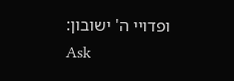ופדויי ה' ישובון:
Ask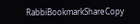RabbiBookmarkShareCopy